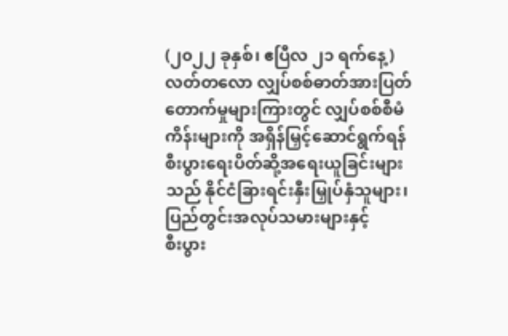(၂၀၂၂ ခုနှစ်၊ ဧပြီလ ၂၁ ရက်နေ့)
လတ်တလော လျှပ်စစ်ဓာတ်အားပြတ်တောက်မှုများကြားတွင် လျှပ်စစ်စီမံကိန်းများကို အရှိန်မြှင့်ဆောင်ရွက်ရန်
စီးပွားရေးပိတ်ဆို့အရေးယူခြင်းများသည် နိုင်ငံခြားရင်းနှီးမြှုပ်နှံသူများ၊ ပြည်တွင်းအလုပ်သမားများနှင့်
စီးပွား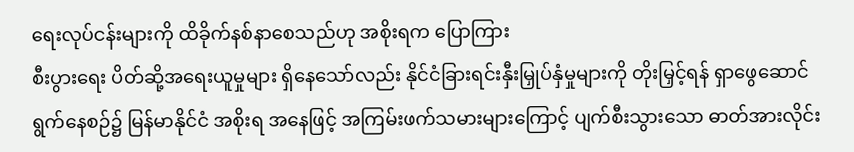ရေးလုပ်ငန်းများကို ထိခိုက်နစ်နာစေသည်ဟု အစိုးရက ပြောကြား
စီးပွားရေး ပိတ်ဆို့အရေးယူမှုများ ရှိနေသော်လည်း နိုင်ငံခြားရင်းနှီးမြှုပ်နှံမှုများကို တိုးမြှင့်ရန် ရှာဖွေဆောင်ရွက်နေစဉ်၌ မြန်မာနိုင်ငံ အစိုးရ အနေဖြင့် အကြမ်းဖက်သမားများကြောင့် ပျက်စီးသွားသော ဓာတ်အားလိုင်း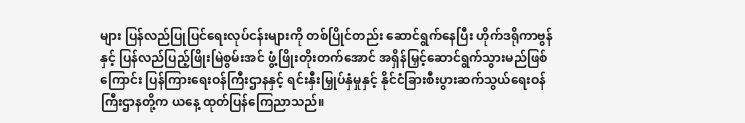များ ပြန်လည်ပြုပြင်ရေးလုပ်ငန်းများကို တစ်ပြိုင်တည်း ဆောင်ရွက်နေပြီး ဟိုက်ဒရိုကာဗွန်နှင့် ပြန်လည်ပြည့်ဖြိုးမြဲစွမ်းအင် ဖွံ့ဖြိုးတိုးတက်အောင် အရှိန်မြှင့်ဆောင်ရွက်သွားမည်ဖြစ်ကြောင်း ပြန်ကြားရေးဝန်ကြီးဌာနနှင့် ရင်းနှီးမြှုပ်နှံမှုနှင့် နိုင်ငံခြားစီးပွားဆက်သွယ်ရေးဝန်ကြီးဌာနတို့က ယနေ့ ထုတ်ပြန်ကြေညာသည်။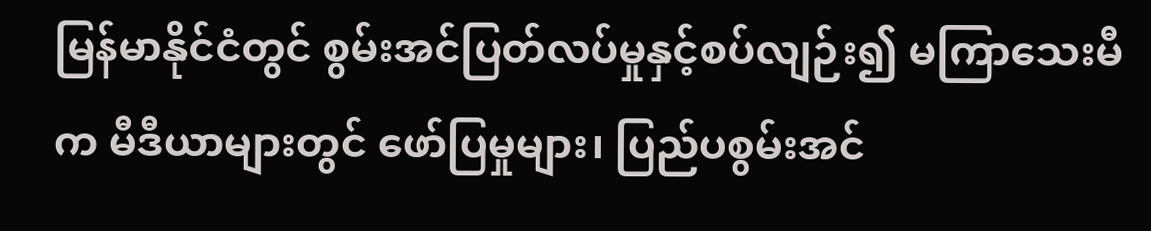မြန်မာနိုင်ငံတွင် စွမ်းအင်ပြတ်လပ်မှုနှင့်စပ်လျဉ်း၍ မကြာသေးမီက မီဒီယာများတွင် ဖော်ပြမှုများ၊ ပြည်ပစွမ်းအင်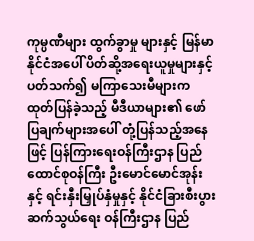ကုမ္ပဏီများ ထွက်ခွာမှု များနှင့် မြန်မာနိုင်ငံအပေါ် ပိတ်ဆို့အရေးယူမှုများနှင့် ပတ်သက်၍ မကြာသေးမီများက ထုတ်ပြန်ခဲ့သည့် မီဒီယာများ၏ ဖော်ပြချက်များအပေါ် တုံ့ပြန်သည့်အနေဖြင့် ပြန်ကြားရေးဝန်ကြီးဌာန ပြည်ထောင်စုဝန်ကြီး ဦးမောင်မောင်အုန်းနှင့် ရင်းနှီးမြှုပ်နှံမှုနှင့် နိုင်ငံခြားစီးပွားဆက်သွယ်ရေး ဝန်ကြီးဌာန ပြည်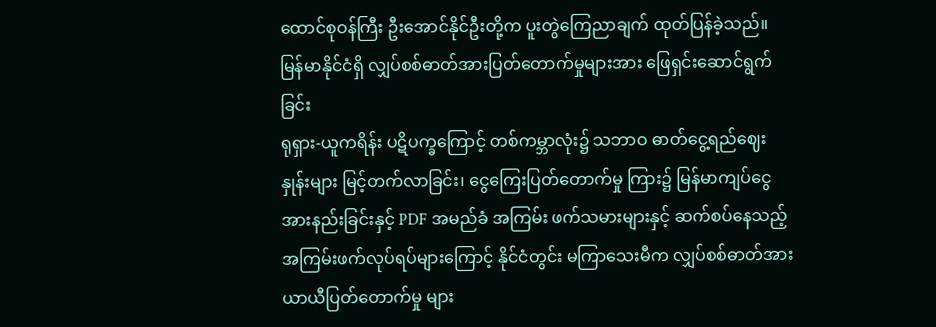ထောင်စုဝန်ကြီး ဦးအောင်နိုင်ဦးတို့က ပူးတွဲကြေညာချက် ထုတ်ပြန်ခဲ့သည်။
မြန်မာနိုင်ငံရှိ လျှပ်စစ်ဓာတ်အားပြတ်တောက်မှုများအား ဖြေရှင်းဆောင်ရွက်ခြင်း
ရုရှား-ယူကရိန်း ပဋိပက္ခကြောင့် တစ်ကမ္ဘာလုံး၌ သဘာဝ ဓာတ်ငွေ့ရည်ဈေးနှုန်းများ မြင့်တက်လာခြင်း၊ ငွေကြေးပြတ်တောက်မှု ကြား၌ မြန်မာကျပ်ငွေအားနည်းခြင်းနှင့် PDF အမည်ခံ အကြမ်း ဖက်သမားများနှင့် ဆက်စပ်နေသည့် အကြမ်းဖက်လုပ်ရပ်များကြောင့် နိုင်ငံတွင်း မကြာသေးမီက လျှပ်စစ်ဓာတ်အားယာယီပြတ်တောက်မှု များ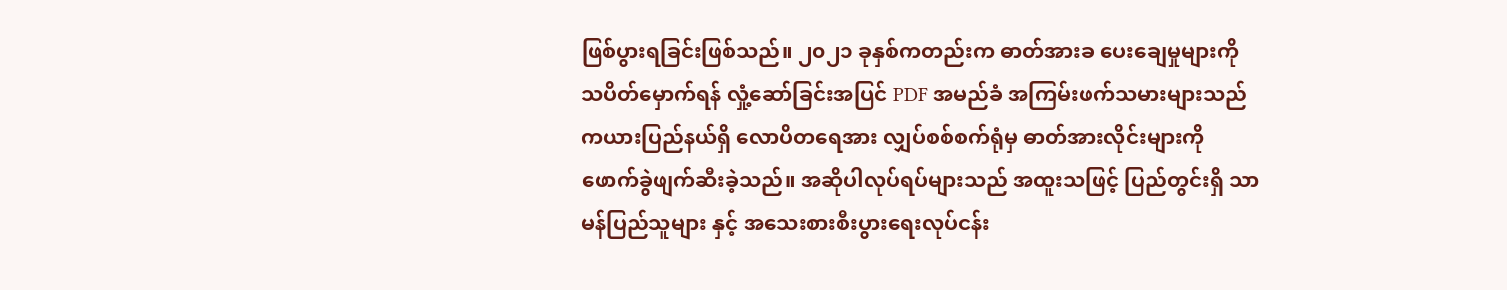ဖြစ်ပွားရခြင်းဖြစ်သည်။ ၂၀၂၁ ခုနှစ်ကတည်းက ဓာတ်အားခ ပေးချေမှုများကို သပိတ်မှောက်ရန် လှုံ့ဆော်ခြင်းအပြင် PDF အမည်ခံ အကြမ်းဖက်သမားများသည် ကယားပြည်နယ်ရှိ လောပိတရေအား လျှပ်စစ်စက်ရုံမှ ဓာတ်အားလိုင်းများကို ဖောက်ခွဲဖျက်ဆီးခဲ့သည်။ အဆိုပါလုပ်ရပ်များသည် အထူးသဖြင့် ပြည်တွင်းရှိ သာမန်ပြည်သူများ နှင့် အသေးစားစီးပွားရေးလုပ်ငန်း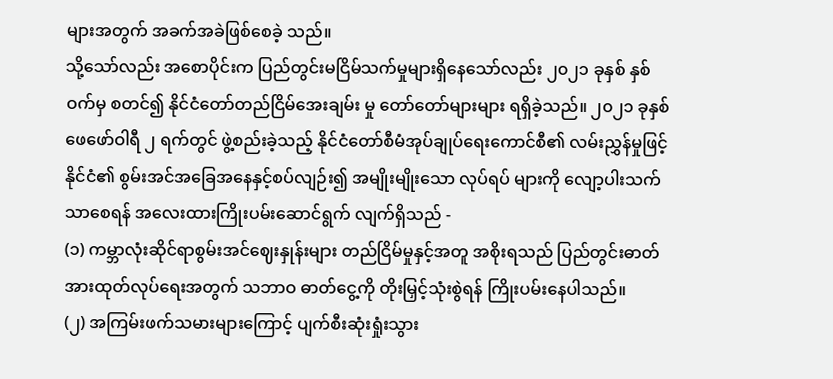များအတွက် အခက်အခဲဖြစ်စေခဲ့ သည်။
သို့သော်လည်း အစောပိုင်းက ပြည်တွင်းမငြိမ်သက်မှုများရှိနေသော်လည်း ၂၀၂၁ ခုနှစ် နှစ်ဝက်မှ စတင်၍ နိုင်ငံတော်တည်ငြိမ်အေးချမ်း မှု တော်တော်များများ ရရှိခဲ့သည်။ ၂၀၂၁ ခုနှစ် ဖေဖော်ဝါရီ ၂ ရက်တွင် ဖွဲ့စည်းခဲ့သည့် နိုင်ငံတော်စီမံအုပ်ချုပ်ရေးကောင်စီ၏ လမ်းညွှန်မှုဖြင့် နိုင်ငံ၏ စွမ်းအင်အခြေအနေနှင့်စပ်လျဉ်း၍ အမျိုးမျိုးသော လုပ်ရပ် များကို လျော့ပါးသက်သာစေရန် အလေးထားကြိုးပမ်းဆောင်ရွက် လျက်ရှိသည် -
(၁) ကမ္ဘာလုံးဆိုင်ရာစွမ်းအင်ဈေးနှုန်းများ တည်ငြိမ်မှုနှင့်အတူ အစိုးရသည် ပြည်တွင်းဓာတ်အားထုတ်လုပ်ရေးအတွက် သဘာဝ ဓာတ်ငွေ့ကို တိုးမြှင့်သုံးစွဲရန် ကြိုးပမ်းနေပါသည်။
(၂) အကြမ်းဖက်သမားများကြောင့် ပျက်စီးဆုံးရှုံးသွား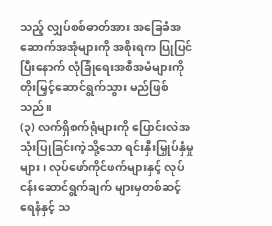သည့် လျှပ်စစ်ဓာတ်အား အခြေခံအဆောက်အအုံများကို အစိုးရက ပြုပြင်ပြီးနောက် လုံခြုံရေးအစီအမံများကို တိုးမြှင့်ဆောင်ရွက်သွား မည်ဖြစ်သည်။
(၃) လက်ရှိစက်ရုံများကို ပြောင်းလဲအသုံးပြုခြင်းကဲ့သို့သော ရင်းနှီးမြှုပ်နှံမှုများ၊ လုပ်ဖော်ကိုင်ဖက်များနှင့် လုပ်ငန်းဆောင်ရွက်ချက် များမှတစ်ဆင့် ရေနံနှင့် သ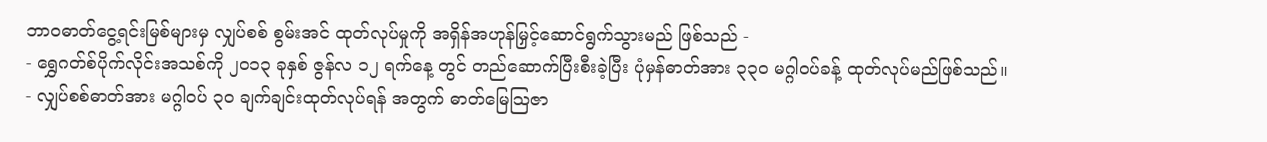ဘာဝဓာတ်ငွေ့ရင်းမြစ်များမှ လျှပ်စစ် စွမ်းအင် ထုတ်လုပ်မှုကို အရှိန်အဟုန်မြှင့်ဆောင်ရွက်သွားမည် ဖြစ်သည် -
- ရွှေဂတ်စ်ပိုက်လိုင်းအသစ်ကို ၂၀၁၃ ခုနှစ် ဇွန်လ ၁၂ ရက်နေ့ တွင် တည်ဆောက်ပြီးစီးခဲ့ပြီး ပုံမှန်ဓာတ်အား ၃၃၀ မဂ္ဂါဝပ်ခန့် ထုတ်လုပ်မည်ဖြစ်သည်။
- လျှပ်စစ်ဓာတ်အား မဂ္ဂါဝပ် ၃၀ ချက်ချင်းထုတ်လုပ်ရန် အတွက် ဓာတ်မြေသြဇာ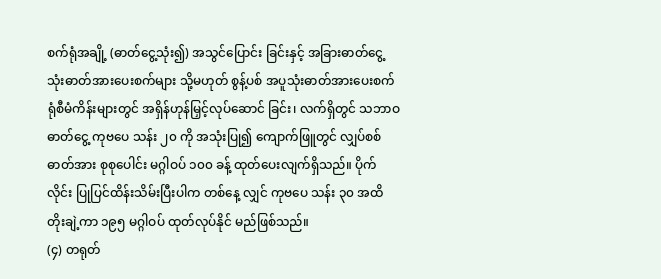စက်ရုံအချို့ (ဓာတ်ငွေ့သုံး၍) အသွင်ပြောင်း ခြင်းနှင့် အခြားဓာတ်ငွေ့သုံးဓာတ်အားပေးစက်များ သို့မဟုတ် စွန့်ပစ် အပူသုံးဓာတ်အားပေးစက်ရုံစီမံကိန်းများတွင် အရှိန်ဟုန်မြှင့်လုပ်ဆောင် ခြင်း၊ လက်ရှိတွင် သဘာဝဓာတ်ငွေ့ ကုဗပေ သန်း ၂၀ ကို အသုံးပြု၍ ကျောက်ဖြူတွင် လျှပ်စစ်ဓာတ်အား စုစုပေါင်း မဂ္ဂါဝပ် ၁၀၀ ခန့် ထုတ်ပေးလျက်ရှိသည်။ ပိုက်လိုင်း ပြုပြင်ထိန်းသိမ်းပြီးပါက တစ်နေ့ လျှင် ကုဗပေ သန်း ၃၀ အထိ တိုးချဲ့ကာ ၁၉၅ မဂ္ဂါဝပ် ထုတ်လုပ်နိုင် မည်ဖြစ်သည်။
(၄) တရုတ်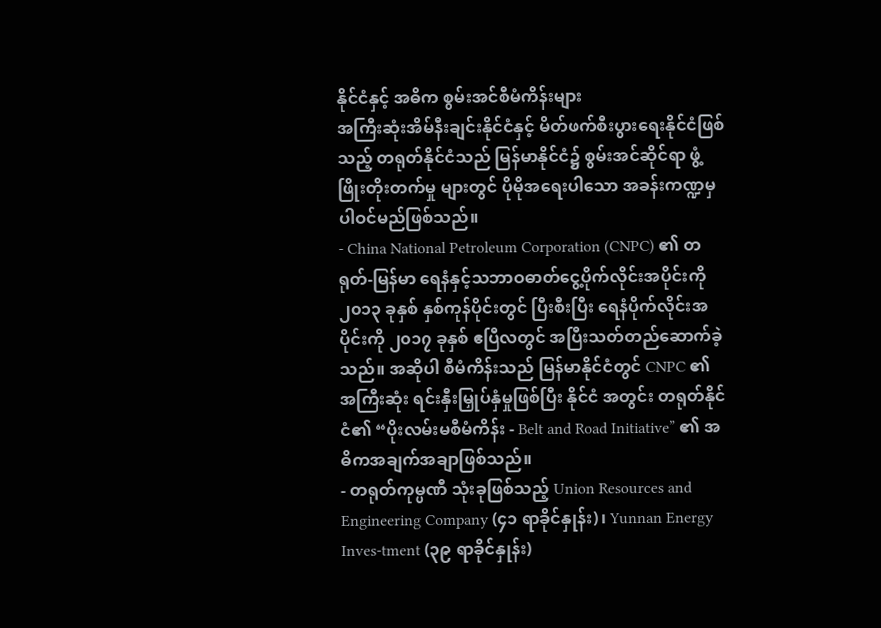နိုင်ငံနှင့် အဓိက စွမ်းအင်စီမံကိန်းများ
အကြီးဆုံးအိမ်နီးချင်းနိုင်ငံနှင့် မိတ်ဖက်စီးပွားရေးနိုင်ငံဖြစ်သည့် တရုတ်နိုင်ငံသည် မြန်မာနိုင်ငံ၌ စွမ်းအင်ဆိုင်ရာ ဖွံ့ဖြိုးတိုးတက်မှု များတွင် ပိုမိုအရေးပါသော အခန်းကဏ္ဍမှ ပါဝင်မည်ဖြစ်သည်။
- China National Petroleum Corporation (CNPC) ၏ တရုတ်-မြန်မာ ရေနံနှင့်သဘာဝဓာတ်ငွေ့ပိုက်လိုင်းအပိုင်းကို ၂၀၁၃ ခုနှစ် နှစ်ကုန်ပိုင်းတွင် ပြီးစီးပြီး ရေနံပိုက်လိုင်းအပိုင်းကို ၂၀၁၇ ခုနှစ် ဧပြီလတွင် အပြီးသတ်တည်ဆောက်ခဲ့သည်။ အဆိုပါ စီမံကိန်းသည် မြန်မာနိုင်ငံတွင် CNPC ၏ အကြီးဆုံး ရင်းနှီးမြှုပ်နှံမှုဖြစ်ပြီး နိုင်ငံ အတွင်း တရုတ်နိုင်ငံ၏ “ပိုးလမ်းမစီမံကိန်း - Belt and Road Initiative” ၏ အဓိကအချက်အချာဖြစ်သည်။
- တရုတ်ကုမ္ပဏီ သုံးခုဖြစ်သည့် Union Resources and Engineering Company (၄၁ ရာခိုင်နှုန်း)၊ Yunnan Energy Inves-tment (၃၉ ရာခိုင်နှုန်း)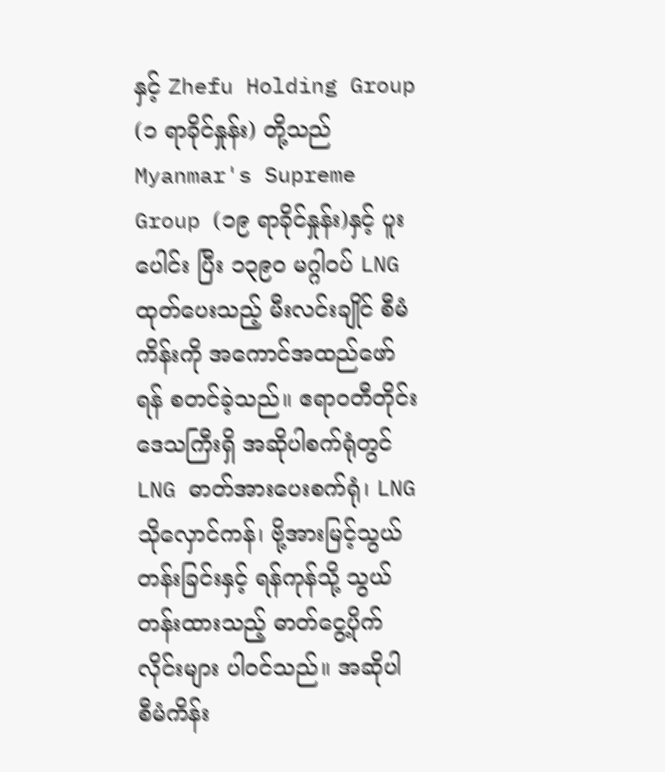နှင့် Zhefu Holding Group (၁ ရာခိုင်နှုန်း) တို့သည် Myanmar's Supreme Group (၁၉ ရာခိုင်နှုန်း)နှင့် ပူးပေါင်း ပြီး ၁၃၉၀ မဂ္ဂါဝပ် LNG ထုတ်ပေးသည့် မီးလင်းချိုင် စီမံကိန်းကို အကောင်အထည်ဖော်ရန် စတင်ခဲ့သည်။ ဧရာဝတီတိုင်းဒေသကြီးရှိ အဆိုပါစက်ရုံတွင် LNG ဓာတ်အားပေးစက်ရုံ၊ LNG သိုလှောင်ကန်၊ ဗို့အားမြင့်သွယ်တန်းခြင်းနှင့် ရန်ကုန်သို့ သွယ်တန်းထားသည့် ဓာတ်ငွေ့ပိုက်လိုင်းများ ပါဝင်သည်။ အဆိုပါ စီမံကိန်း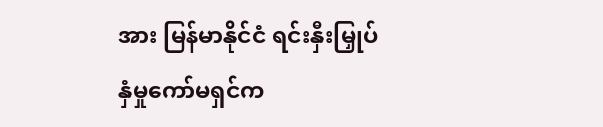အား မြန်မာနိုင်ငံ ရင်းနှီးမြှုပ်နှံမှုကော်မရှင်က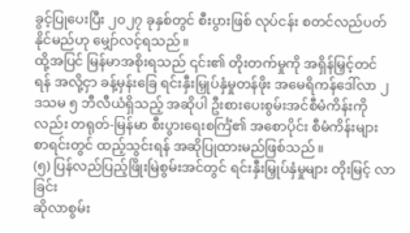ခွင့်ပြုပေးပြီး ၂၀၂၇ ခုနှစ်တွင် စီးပွားဖြစ် လုပ်ငန်း စတင်လည်ပတ်နိုင်မည်ဟု မျှော်လင့်ရသည်။
ထို့အပြင် မြန်မာအစိုးရသည် ၎င်း၏ တိုးတက်မှုကို အရှိန်မြှင့်တင် ရန် အလို့ငှာ ခန့်မှန်းခြေ ရင်းနှီးမြှုပ်နှံမှုတန်ဖိုး အမေရိကန်ဒေါ်လာ ၂ ဒသမ ၅ ဘီလီယံရှိသည့် အဆိုပါ ဦးစားပေးစွမ်းအင်စီမံကိန်းကိုလည်း တရုတ်-မြန်မာ စီးပွားရေးစင်္ကြံ၏ အစောပိုင်း စီမံကိန်းများ စာရင်းတွင် ထည့်သွင်းရန် အဆိုပြုထားမည်ဖြစ်သည်။
(၅) ပြန်လည်ပြည့်ဖြိုးမြဲစွမ်းအင်တွင် ရင်းနှီးမြှုပ်နှံမှုများ တိုးမြင့် လာခြင်း
ဆိုလာစွမ်း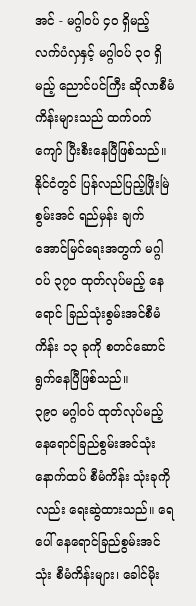အင် - မဂ္ဂါဝပ် ၄၀ ရှိမည့် လက်ပံလှနှင့် မဂ္ဂါဝပ် ၃၀ ရှိမည့် ညောင်ပင်ကြီး ဆိုလာစီမံကိန်းများသည် ထက်ဝက်ကျော် ပြီးစီးနေပြီဖြစ်သည်။ နိုင်ငံတွင် ပြန်လည်ပြည့်ဖြိုးမြဲစွမ်းအင် ရည်မှန်း ချက်အောင်မြင်ရေးအတွက် မဂ္ဂါဝပ် ၃၇၀ ထုတ်လုပ်မည့် နေရောင် ခြည်သုံးစွမ်းအင်စီမံကိန်း ၁၃ ခုကို စတင်ဆောင်ရွက်နေပြီဖြစ်သည်။
၃၉၀ မဂ္ဂါဝပ် ထုတ်လုပ်မည့် နေရောင်ခြည်စွမ်းအင်သုံး နောက်ထပ် စီမံကိန်း သုံးခုကိုလည်း ရေးဆွဲထားသည်။ ရေပေါ် နေရောင်ခြည်စွမ်းအင်သုံး စီမံကိန်းများ၊ ခေါင်မိုး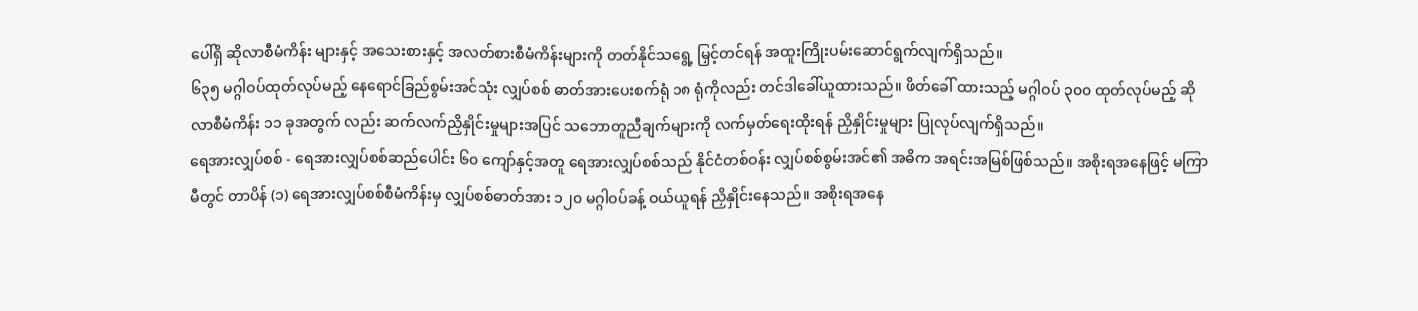ပေါ်ရှိ ဆိုလာစီမံကိန်း များနှင့် အသေးစားနှင့် အလတ်စားစီမံကိန်းများကို တတ်နိုင်သရွေ့ မြှင့်တင်ရန် အထူးကြိုးပမ်းဆောင်ရွက်လျက်ရှိသည်။
၆၃၅ မဂ္ဂါဝပ်ထုတ်လုပ်မည့် နေရောင်ခြည်စွမ်းအင်သုံး လျှပ်စစ် ဓာတ်အားပေးစက်ရုံ ၁၈ ရုံကိုလည်း တင်ဒါခေါ်ယူထားသည်။ ဖိတ်ခေါ် ထားသည့် မဂ္ဂါဝပ် ၃၀၀ ထုတ်လုပ်မည့် ဆိုလာစီမံကိန်း ၁၁ ခုအတွက် လည်း ဆက်လက်ညှိနှိုင်းမှုများအပြင် သဘောတူညီချက်များကို လက်မှတ်ရေးထိုးရန် ညှိနှိုင်းမှုများ ပြုလုပ်လျက်ရှိသည်။
ရေအားလျှပ်စစ် - ရေအားလျှပ်စစ်ဆည်ပေါင်း ၆၀ ကျော်နှင့်အတူ ရေအားလျှပ်စစ်သည် နိုင်ငံတစ်ဝန်း လျှပ်စစ်စွမ်းအင်၏ အဓိက အရင်းအမြစ်ဖြစ်သည်။ အစိုးရအနေဖြင့် မကြာမီတွင် တာပိန် (၁) ရေအားလျှပ်စစ်စီမံကိန်းမှ လျှပ်စစ်ဓာတ်အား ၁၂၀ မဂ္ဂါဝပ်ခန့် ဝယ်ယူရန် ညှိနှိုင်းနေသည်။ အစိုးရအနေ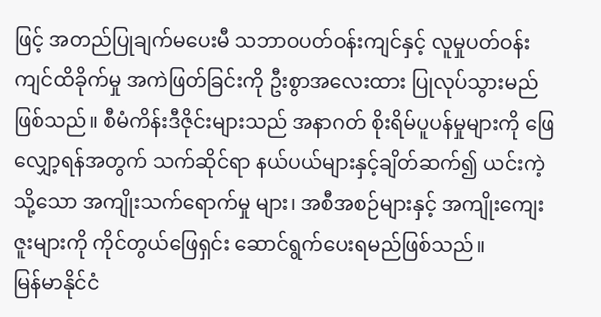ဖြင့် အတည်ပြုချက်မပေးမီ သဘာဝပတ်ဝန်းကျင်နှင့် လူမှုပတ်ဝန်းကျင်ထိခိုက်မှု အကဲဖြတ်ခြင်းကို ဦးစွာအလေးထား ပြုလုပ်သွားမည်ဖြစ်သည်။ စီမံကိန်းဒီဇိုင်းများသည် အနာဂတ် စိုးရိမ်ပူပန်မှုများကို ဖြေလျှော့ရန်အတွက် သက်ဆိုင်ရာ နယ်ပယ်များနှင့်ချိတ်ဆက်၍ ယင်းကဲ့သို့သော အကျိုးသက်ရောက်မှု များ၊ အစီအစဉ်များနှင့် အကျိုးကျေးဇူးများကို ကိုင်တွယ်ဖြေရှင်း ဆောင်ရွက်ပေးရမည်ဖြစ်သည်။
မြန်မာနိုင်ငံ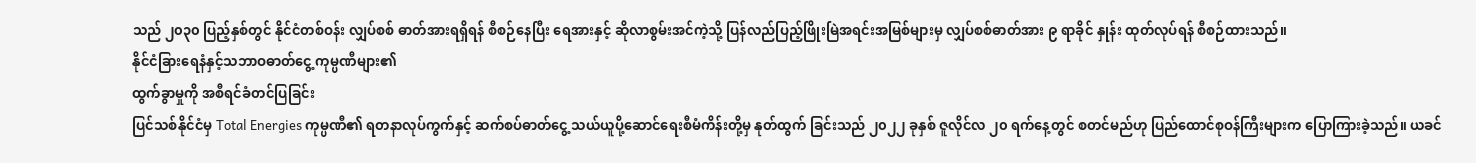သည် ၂၀၃၀ ပြည့်နှစ်တွင် နိုင်ငံတစ်ဝန်း လျှပ်စစ် ဓာတ်အားရရှိရန် စီစဉ်နေပြီး ရေအားနှင့် ဆိုလာစွမ်းအင်ကဲ့သို့ ပြန်လည်ပြည့်ဖြိုးမြဲအရင်းအမြစ်များမှ လျှပ်စစ်ဓာတ်အား ၉ ရာခိုင် နှုန်း ထုတ်လုပ်ရန် စီစဉ်ထားသည်။
နိုင်ငံခြားရေနံနှင့်သဘာဝဓာတ်ငွေ့ ကုမ္ပဏီများ၏
ထွက်ခွာမှုကို အစီရင်ခံတင်ပြခြင်း
ပြင်သစ်နိုင်ငံမှ Total Energies ကုမ္ပဏီ၏ ရတနာလုပ်ကွက်နှင့် ဆက်စပ်ဓာတ်ငွေ့ သယ်ယူပို့ဆောင်ရေးစီမံကိန်းတို့မှ နုတ်ထွက် ခြင်းသည် ၂၀၂၂ ခုနှစ် ဇူလိုင်လ ၂၀ ရက်နေ့တွင် စတင်မည်ဟု ပြည်ထောင်စုဝန်ကြီးများက ပြောကြားခဲ့သည်။ ယခင်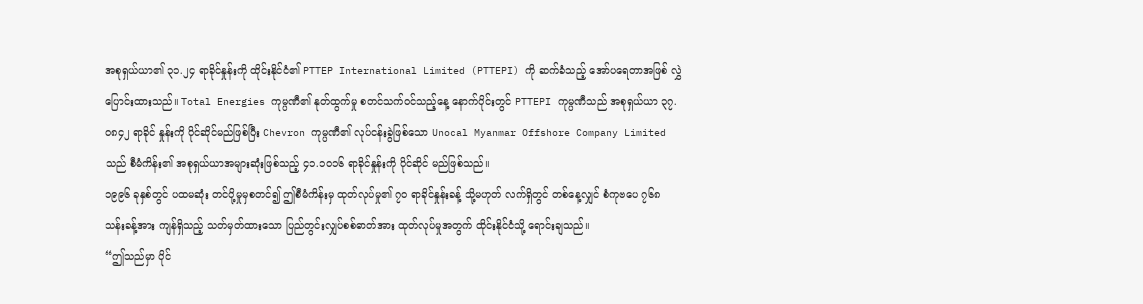အစုရှယ်ယာ၏ ၃၁.၂၄ ရာခိုင်နှုန်းကို ထိုင်းနိုင်ငံ၏ PTTEP International Limited (PTTEPI) ကို ဆက်ခံသည့် အော်ပရေတာအဖြစ် လွှဲပြောင်းထားသည်။ Total Energies ကုမ္ပဏီ၏ နုတ်ထွက်မှု စတင်သက်ဝင်သည့်နေ့ နောက်ပိုင်းတွင် PTTEPI ကုမ္ပဏီသည် အစုရှယ်ယာ ၃၇.၀၈၄၂ ရာခိုင် နှုန်းကို ပိုင်ဆိုင်မည်ဖြစ်ပြီး Chevron ကုမ္ပဏီ၏ လုပ်ငန်းခွဲဖြစ်သော Unocal Myanmar Offshore Company Limited သည် စီမံကိန်း၏ အစုရှယ်ယာအများဆုံးဖြစ်သည့် ၄၁.၁၀၁၆ ရာခိုင်နှုန်းကို ပိုင်ဆိုင် မည်ဖြစ်သည်။
၁၉၉၆ ခုနှစ်တွင် ပထမဆုံး တင်ပို့မှုမှစတင်၍ ဤစီမံကိန်းမှ ထုတ်လုပ်မှု၏ ၇၀ ရာခိုင်နှုန်းခန့် သို့မဟုတ် လက်ရှိတွင် တစ်နေ့လျှင် စံကုဗပေ ၇၆၈ သန်းခန့်အား ကျန်ရှိသည့် သတ်မှတ်ထားသော ပြည်တွင်းလျှပ်စစ်ဓာတ်အား ထုတ်လုပ်မှုအတွက် ထိုင်းနိုင်ငံသို့ ရောင်းချသည်။
“ဤသည်မှာ ပိုင်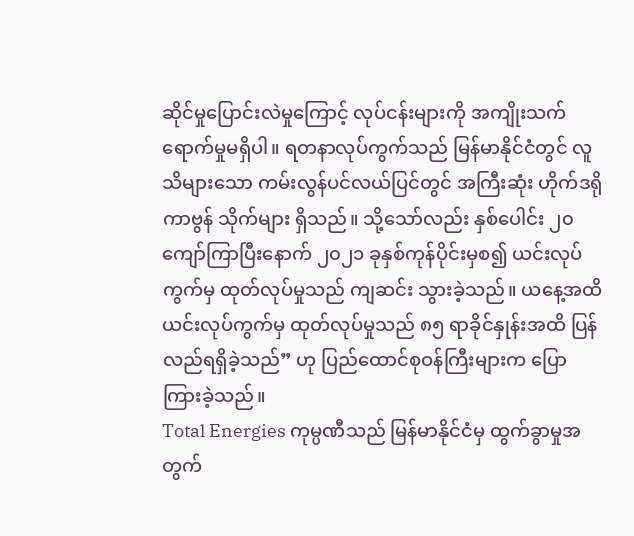ဆိုင်မှုပြောင်းလဲမှုကြောင့် လုပ်ငန်းများကို အကျိုးသက်ရောက်မှုမရှိပါ။ ရတနာလုပ်ကွက်သည် မြန်မာနိုင်ငံတွင် လူသိများသော ကမ်းလွန်ပင်လယ်ပြင်တွင် အကြီးဆုံး ဟိုက်ဒရိုကာဗွန် သိုက်များ ရှိသည်။ သို့သော်လည်း နှစ်ပေါင်း ၂၀ ကျော်ကြာပြီးနောက် ၂၀၂၁ ခုနှစ်ကုန်ပိုင်းမှစ၍ ယင်းလုပ်ကွက်မှ ထုတ်လုပ်မှုသည် ကျဆင်း သွားခဲ့သည်။ ယနေ့အထိ ယင်းလုပ်ကွက်မှ ထုတ်လုပ်မှုသည် ၈၅ ရာခိုင်နှုန်းအထိ ပြန်လည်ရရှိခဲ့သည်” ဟု ပြည်ထောင်စုဝန်ကြီးများက ပြောကြားခဲ့သည်။
Total Energies ကုမ္ပဏီသည် မြန်မာနိုင်ငံမှ ထွက်ခွာမှုအတွက်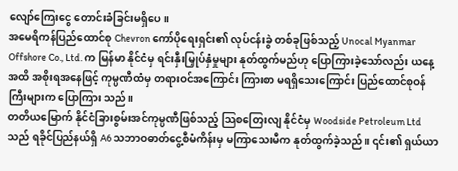လျော်ကြေးငွေ တောင်းခံခြင်းမရှိပေ။
အမေရိကန်ပြည်ထောင်စု Chevron ကော်ပိုရေးရှင်း၏ လုပ်ငန်းခွဲ တစ်ခုဖြစ်သည့် Unocal Myanmar Offshore Co., Ltd. က မြန်မာ နိုင်ငံမှ ရင်းနှီးမြှုပ်နှံမှုများ နုတ်ထွက်မည်ဟု ပြောကြားခဲ့သော်လည်း ယနေ့အထိ အစိုးရအနေဖြင့် ကုမ္ပဏီထံမှ တရားဝင်အကြောင်း ကြားစာ မရရှိသေးကြောင်း ပြည်ထောင်စုဝန်ကြီးများက ပြောကြား သည်။
တတိယမြောက် နိုင်ငံခြားစွမ်းအင်ကုမ္ပဏီဖြစ်သည့် သြစတြေးလျ နိုင်ငံမှ Woodside Petroleum Ltd သည် ရခိုင်ပြည်နယ်ရှိ A6 သဘာဝဓာတ်ငွေ့စီမံကိန်းမှ မကြာသေးမီက နုတ်ထွက်ခဲ့သည်။ ၎င်း၏ ရှယ်ယာ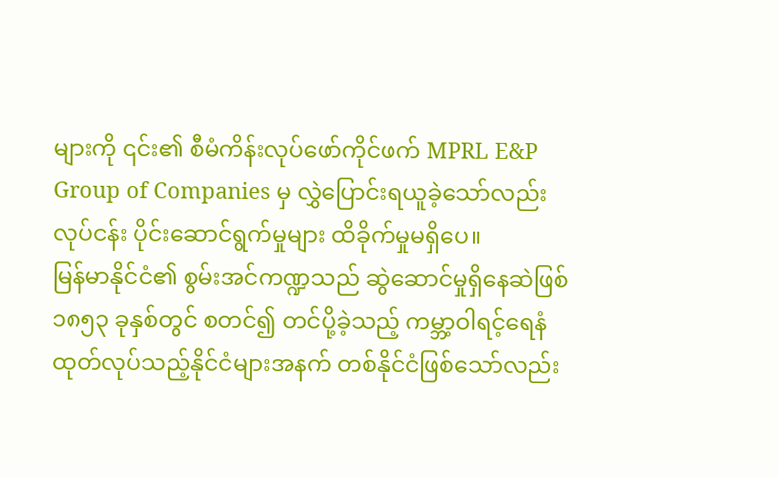များကို ၎င်း၏ စီမံကိန်းလုပ်ဖော်ကိုင်ဖက် MPRL E&P Group of Companies မှ လွှဲပြောင်းရယူခဲ့သော်လည်း လုပ်ငန်း ပိုင်းဆောင်ရွက်မှုများ ထိခိုက်မှုမရှိပေ။
မြန်မာနိုင်ငံ၏ စွမ်းအင်ကဏ္ဍသည် ဆွဲဆောင်မှုရှိနေဆဲဖြစ်
၁၈၅၃ ခုနှစ်တွင် စတင်၍ တင်ပို့ခဲ့သည့် ကမ္ဘာ့ဝါရင့်ရေနံ ထုတ်လုပ်သည့်နိုင်ငံများအနက် တစ်နိုင်ငံဖြစ်သော်လည်း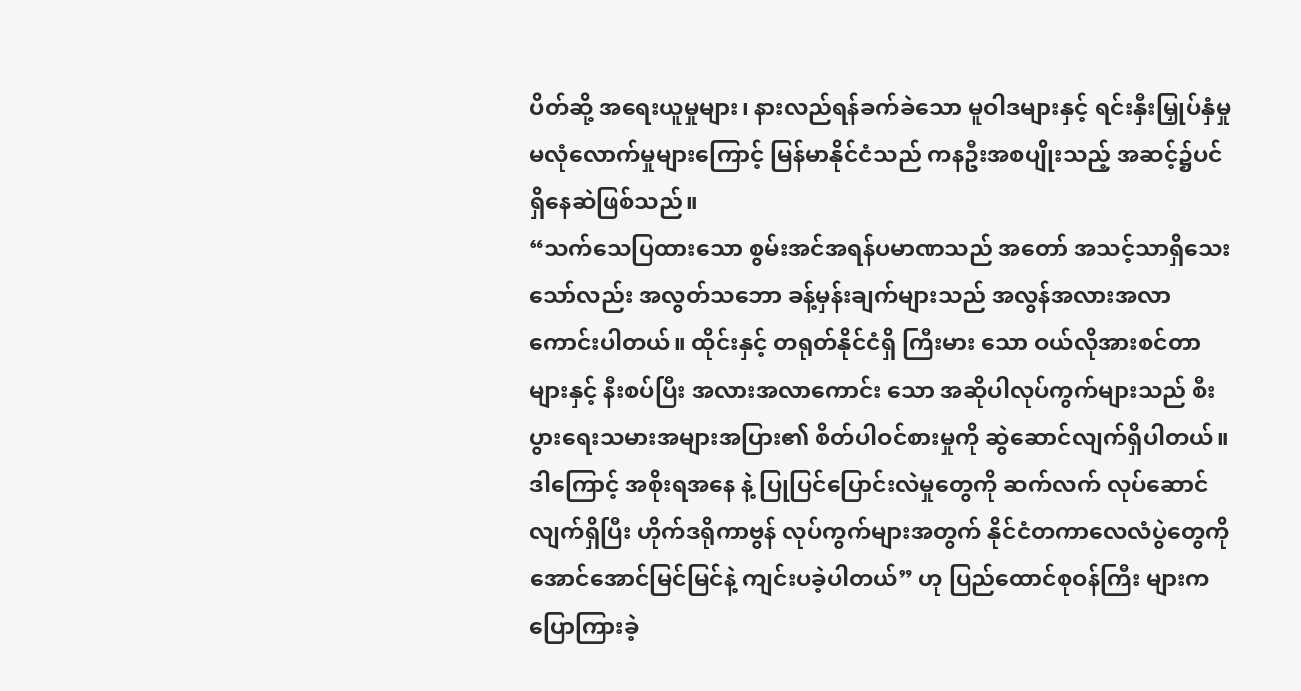ပိတ်ဆို့ အရေးယူမှုများ၊ နားလည်ရန်ခက်ခဲသော မူဝါဒများနှင့် ရင်းနှီးမြှုပ်နှံမှု မလုံလောက်မှုများကြောင့် မြန်မာနိုင်ငံသည် ကနဦးအစပျိုးသည့် အဆင့်၌ပင် ရှိနေဆဲဖြစ်သည်။
“သက်သေပြထားသော စွမ်းအင်အရန်ပမာဏသည် အတော် အသင့်သာရှိသေးသော်လည်း အလွတ်သဘော ခန့်မှန်းချက်များသည် အလွန်အလားအလာကောင်းပါတယ်။ ထိုင်းနှင့် တရုတ်နိုင်ငံရှိ ကြီးမား သော ဝယ်လိုအားစင်တာများနှင့် နီးစပ်ပြီး အလားအလာကောင်း သော အဆိုပါလုပ်ကွက်များသည် စီးပွားရေးသမားအများအပြား၏ စိတ်ပါဝင်စားမှုကို ဆွဲဆောင်လျက်ရှိပါတယ်။ ဒါကြောင့် အစိုးရအနေ နဲ့ ပြုပြင်ပြောင်းလဲမှုတွေကို ဆက်လက် လုပ်ဆောင်လျက်ရှိပြီး ဟိုက်ဒရိုကာဗွန် လုပ်ကွက်များအတွက် နိုင်ငံတကာလေလံပွဲတွေကို အောင်အောင်မြင်မြင်နဲ့ ကျင်းပခဲ့ပါတယ်” ဟု ပြည်ထောင်စုဝန်ကြီး များက ပြောကြားခဲ့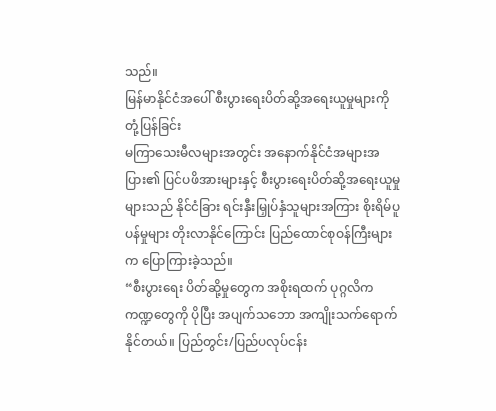သည်။
မြန်မာနိုင်ငံအပေါ် စီးပွားရေးပိတ်ဆို့အရေးယူမှုများကို တုံ့ပြန်ခြင်း
မကြာသေးမီလများအတွင်း အနောက်နိုင်ငံအများအပြား၏ ပြင်ပဖိအားများနှင့် စီးပွားရေးပိတ်ဆို့အရေးယူမှုများသည် နိုင်ငံခြား ရင်းနှီးမြှုပ်နှံသူများအကြား စိုးရိမ်ပူပန်မှုများ တိုးလာနိုင်ကြောင်း ပြည်ထောင်စုဝန်ကြီးများက ပြောကြားခဲ့သည်။
“စီးပွားရေး ပိတ်ဆို့မှုတွေက အစိုးရထက် ပုဂ္ဂလိကကဏ္ဍတွေကို ပိုပြီး အပျက်သဘော အကျိုးသက်ရောက်နိုင်တယ်။ ပြည်တွင်း/ပြည်ပလုပ်ငန်း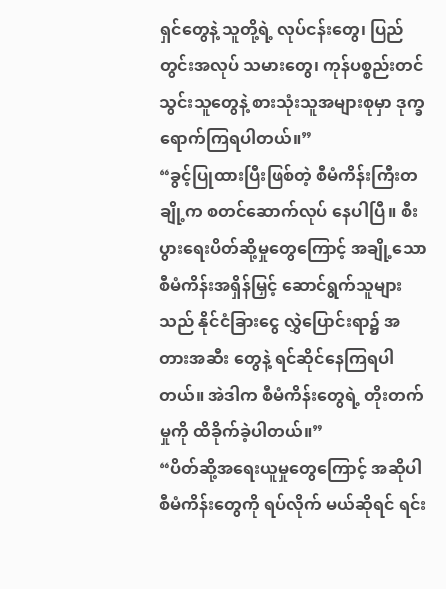ရှင်တွေနဲ့ သူတို့ရဲ့ လုပ်ငန်းတွေ၊ ပြည်တွင်းအလုပ် သမားတွေ၊ ကုန်ပစ္စည်းတင်သွင်းသူတွေနဲ့ စားသုံးသူအများစုမှာ ဒုက္ခ ရောက်ကြရပါတယ်။”
“ခွင့်ပြုထားပြီးဖြစ်တဲ့ စီမံကိန်းကြီးတချို့က စတင်ဆောက်လုပ် နေပါပြီ။ စီးပွားရေးပိတ်ဆို့မှုတွေကြောင့် အချို့သော စီမံကိန်းအရှိန်မြှင့် ဆောင်ရွက်သူများသည် နိုင်ငံခြားငွေ လွှဲပြောင်းရာ၌ အတားအဆီး တွေနဲ့ ရင်ဆိုင်နေကြရပါတယ်။ အဲဒါက စီမံကိန်းတွေရဲ့ တိုးတက်မှုကို ထိခိုက်ခဲ့ပါတယ်။”
“ပိတ်ဆို့အရေးယူမှုတွေကြောင့် အဆိုပါစီမံကိန်းတွေကို ရပ်လိုက် မယ်ဆိုရင် ရင်း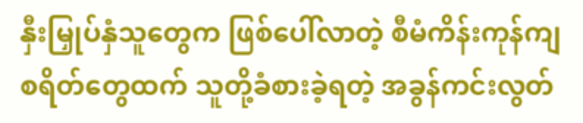နှီးမြှုပ်နှံသူတွေက ဖြစ်ပေါ်လာတဲ့ စီမံကိန်းကုန်ကျ စရိတ်တွေထက် သူတို့ခံစားခဲ့ရတဲ့ အခွန်ကင်းလွတ်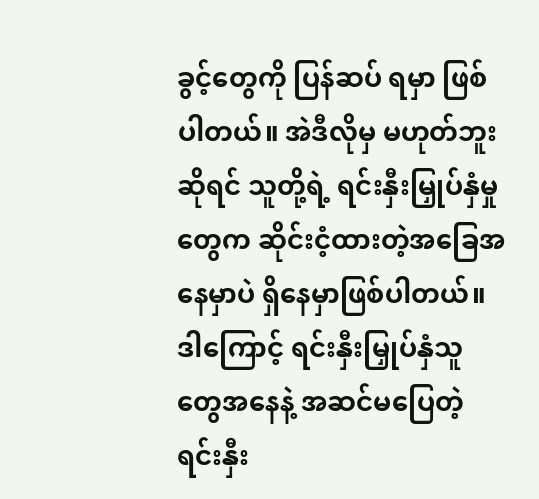ခွင့်တွေကို ပြန်ဆပ် ရမှာ ဖြစ်ပါတယ်။ အဲဒီလိုမှ မဟုတ်ဘူးဆိုရင် သူတို့ရဲ့ ရင်းနှီးမြှုပ်နှံမှု တွေက ဆိုင်းငံ့ထားတဲ့အခြေအနေမှာပဲ ရှိနေမှာဖြစ်ပါတယ်။ ဒါကြောင့် ရင်းနှီးမြှုပ်နှံသူတွေအနေနဲ့ အဆင်မပြေတဲ့ ရင်းနှီး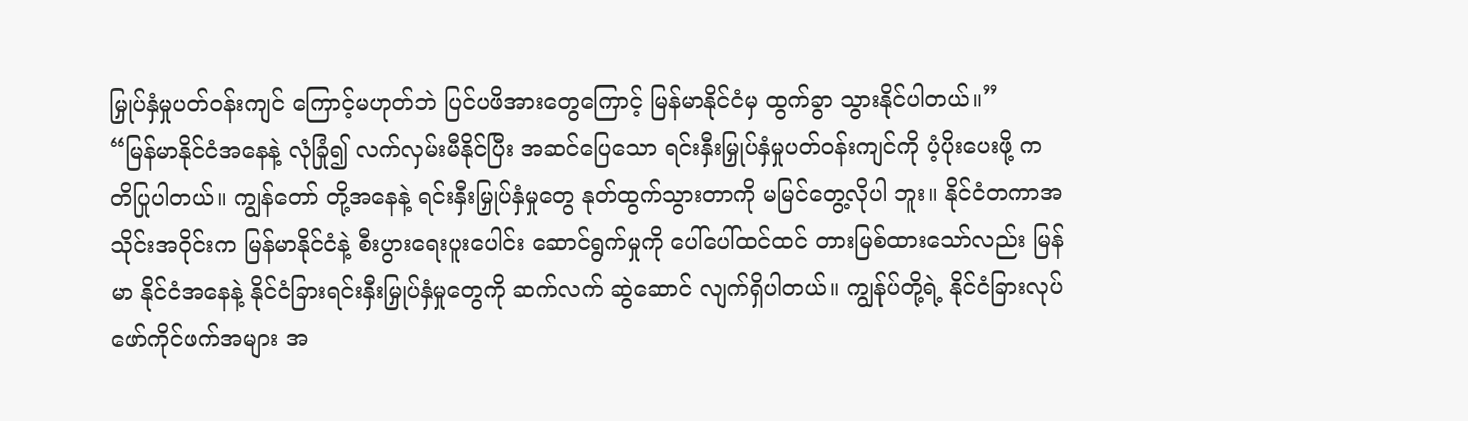မြှုပ်နှံမှုပတ်ဝန်းကျင် ကြောင့်မဟုတ်ဘဲ ပြင်ပဖိအားတွေကြောင့် မြန်မာနိုင်ငံမှ ထွက်ခွာ သွားနိုင်ပါတယ်။”
“မြန်မာနိုင်ငံအနေနဲ့ လုံခြုံ၍ လက်လှမ်းမီနိုင်ပြီး အဆင်ပြေသော ရင်းနှီးမြှုပ်နှံမှုပတ်ဝန်းကျင်ကို ပံ့ပိုးပေးဖို့ ကတိပြုပါတယ်။ ကျွန်တော် တို့အနေနဲ့ ရင်းနှီးမြှုပ်နှံမှုတွေ နုတ်ထွက်သွားတာကို မမြင်တွေ့လိုပါ ဘူး။ နိုင်ငံတကာအသိုင်းအဝိုင်းက မြန်မာနိုင်ငံနဲ့ စီးပွားရေးပူးပေါင်း ဆောင်ရွက်မှုကို ပေါ်ပေါ်ထင်ထင် တားမြစ်ထားသော်လည်း မြန်မာ နိုင်ငံအနေနဲ့ နိုင်ငံခြားရင်းနှီးမြှုပ်နှံမှုတွေကို ဆက်လက် ဆွဲဆောင် လျက်ရှိပါတယ်။ ကျွန်ုပ်တို့ရဲ့ နိုင်ငံခြားလုပ်ဖော်ကိုင်ဖက်အများ အ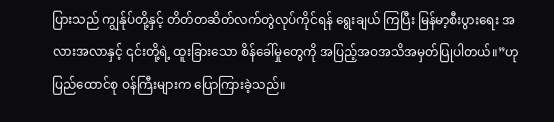ပြားသည် ကျွန်ုပ်တို့နှင့် တိတ်တဆိတ်လက်တွဲလုပ်ကိုင်ရန် ရွေးချယ် ကြပြီး မြန်မာ့စီးပွားရေး အလားအလာနှင့် ၎င်းတို့ရဲ့ ထူးခြားသော စိန်ခေါ်မှုတွေကို အပြည့်အဝအသိအမှတ်ပြုပါတယ်။”ဟု ပြည်ထောင်စု ဝန်ကြီးများက ပြောကြားခဲ့သည်။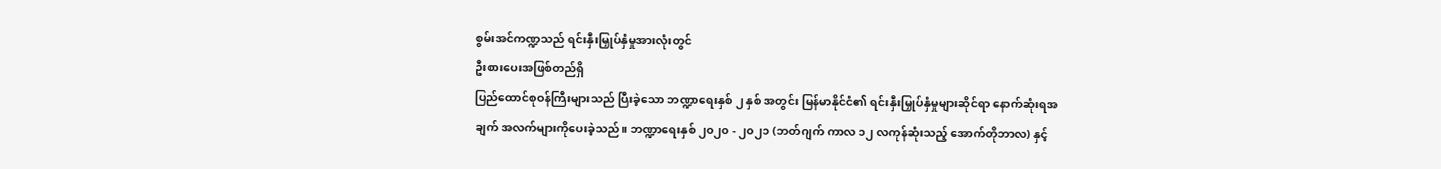စွမ်းအင်ကဏ္ဍသည် ရင်းနှီးမြှုပ်နှံမှုအားလုံးတွင်
ဦးစားပေးအဖြစ်တည်ရှိ
ပြည်ထောင်စုဝန်ကြီးများသည် ပြီးခဲ့သော ဘဏ္ဍာရေးနှစ် ၂ နှစ် အတွင်း မြန်မာနိုင်ငံ၏ ရင်းနှီးမြှုပ်နှံမှုများဆိုင်ရာ နောက်ဆုံးရအချက် အလက်များကိုပေးခဲ့သည်။ ဘဏ္ဍာရေးနှစ် ၂၀၂၀ - ၂၀၂၁ (ဘတ်ဂျက် ကာလ ၁၂ လကုန်ဆုံးသည့် အောက်တိုဘာလ) နှင့်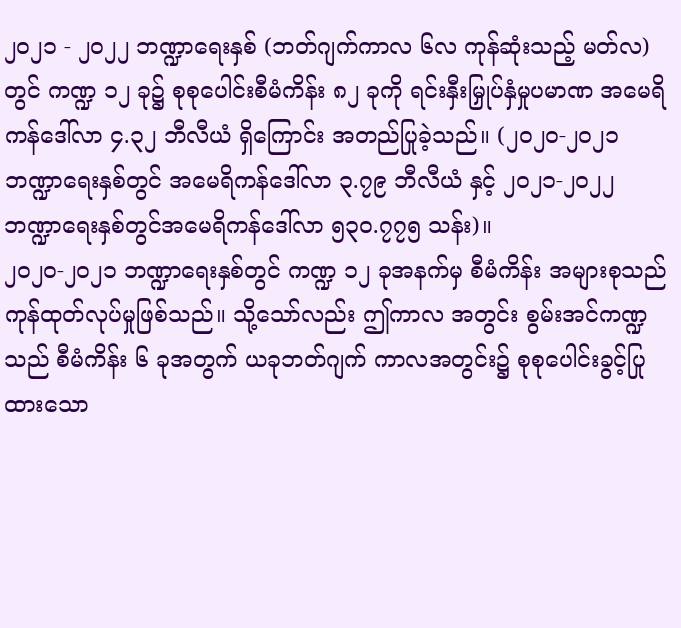၂၀၂၁ - ၂၀၂၂ ဘဏ္ဍာရေးနှစ် (ဘတ်ဂျက်ကာလ ၆လ ကုန်ဆုံးသည့် မတ်လ) တွင် ကဏ္ဍ ၁၂ ခု၌ စုစုပေါင်းစီမံကိန်း ၈၂ ခုကို ရင်းနှီးမြှုပ်နှံမှုပမာဏ အမေရိကန်ဒေါ်လာ ၄.၃၂ ဘီလီယံ ရှိကြောင်း အတည်ပြုခဲ့သည်။ (၂၀၂၀-၂၀၂၁ ဘဏ္ဍာရေးနှစ်တွင် အမေရိကန်ဒေါ်လာ ၃.၇၉ ဘီလီယံ နှင့် ၂၀၂၁-၂၀၂၂ ဘဏ္ဍာရေးနှစ်တွင်အမေရိကန်ဒေါ်လာ ၅၃၀.၇၇၅ သန်း)။
၂၀၂၀-၂၀၂၁ ဘဏ္ဍာရေးနှစ်တွင် ကဏ္ဍ ၁၂ ခုအနက်မှ စီမံကိန်း အများစုသည် ကုန်ထုတ်လုပ်မှုဖြစ်သည်။ သို့သော်လည်း ဤကာလ အတွင်း စွမ်းအင်ကဏ္ဍသည် စီမံကိန်း ၆ ခုအတွက် ယခုဘတ်ဂျက် ကာလအတွင်း၌ စုစုပေါင်းခွင့်ပြုထားသော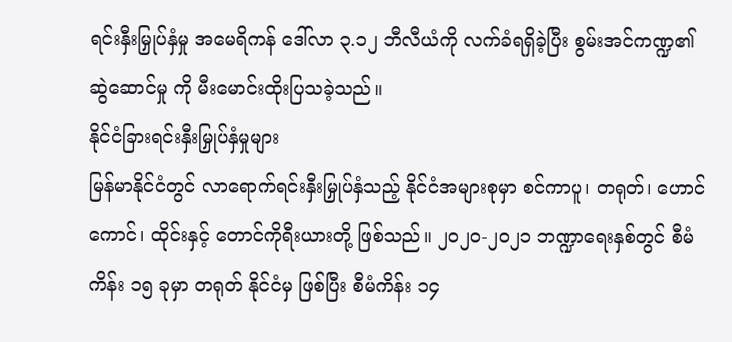ရင်းနှီးမြှုပ်နှံမှု အမေရိကန် ဒေါ်လာ ၃.၁၂ ဘီလီယံကို လက်ခံရရှိခဲ့ပြီး စွမ်းအင်ကဏ္ဍ၏ဆွဲဆောင်မှု ကို မီးမောင်းထိုးပြသခဲ့သည်။
နိုင်ငံခြားရင်းနှီးမြှုပ်နှံမှုများ
မြန်မာနိုင်ငံတွင် လာရောက်ရင်းနှီးမြှုပ်နှံသည့် နိုင်ငံအများစုမှာ စင်ကာပူ၊ တရုတ်၊ ဟောင်ကောင်၊ ထိုင်းနှင့် တောင်ကိုရီးယားတို့ ဖြစ်သည်။ ၂၀၂၀-၂၀၂၁ ဘဏ္ဍာရေးနှစ်တွင် စီမံကိန်း ၁၅ ခုမှာ တရုတ် နိုင်ငံမှ ဖြစ်ပြီး စီမံကိန်း ၁၄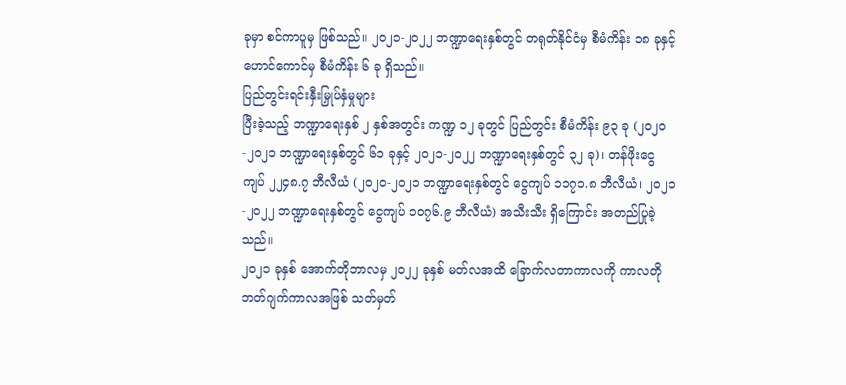ခုမှာ စင်ကာပူမှ ဖြစ်သည်။ ၂၀၂၁-၂၀၂၂ ဘဏ္ဍာရေးနှစ်တွင် တရုတ်နိုင်ငံမှ စီမံကိန်း ၁၈ ခုနှင့် ဟောင်ကောင်မှ စီမံကိန်း ၆ ခု ရှိသည်။
ပြည်တွင်းရင်းနှီးမြှုပ်နှံမှုများ
ပြီးခဲ့သည့် ဘဏ္ဍာရေးနှစ် ၂ နှစ်အတွင်း ကဏ္ဍ ၁၂ ခုတွင် ပြည်တွင်း စီမံကိန်း ၉၃ ခု (၂၀၂၀-၂၀၂၁ ဘဏ္ဍာရေးနှစ်တွင် ၆၁ ခုနှင့် ၂၀၂၁-၂၀၂၂ ဘဏ္ဍာရေးနှစ်တွင် ၃၂ ခု)၊ တန်ဖိုးငွေ ကျပ် ၂၂၄၈.၇ ဘီလီယံ (၂၀၂၀-၂၀၂၁ ဘဏ္ဍာရေးနှစ်တွင် ငွေကျပ် ၁၁၇၁.၈ ဘီလီယံ၊ ၂၀၂၁-၂၀၂၂ ဘဏ္ဍာရေးနှစ်တွင် ငွေကျပ် ၁ဝ၇၆.၉ ဘီလီယံ) အသီးသီး ရှိကြောင်း အတည်ပြုခဲ့သည်။
၂၀၂၁ ခုနှစ် အောက်တိုဘာလမှ ၂၀၂၂ ခုနှစ် မတ်လအထိ ခြောက်လတာကာလကို ကာလတို ဘတ်ဂျက်ကာလအဖြစ် သတ်မှတ်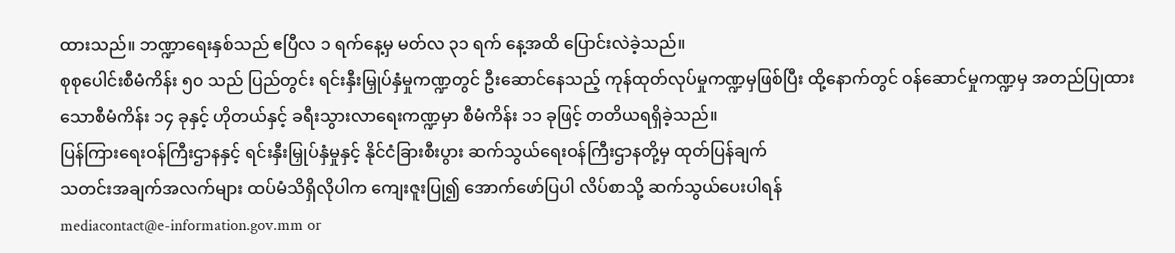ထားသည်။ ဘဏ္ဍာရေးနှစ်သည် ဧပြီလ ၁ ရက်နေ့မှ မတ်လ ၃၁ ရက် နေ့အထိ ပြောင်းလဲခဲ့သည်။
စုစုပေါင်းစီမံကိန်း ၅၀ သည် ပြည်တွင်း ရင်းနှီးမြှုပ်နှံမှုကဏ္ဍတွင် ဦးဆောင်နေသည့် ကုန်ထုတ်လုပ်မှုကဏ္ဍမှဖြစ်ပြီး ထို့နောက်တွင် ဝန်ဆောင်မှုကဏ္ဍမှ အတည်ပြုထားသောစီမံကိန်း ၁၄ ခုနှင့် ဟိုတယ်နှင့် ခရီးသွားလာရေးကဏ္ဍမှာ စီမံကိန်း ၁၁ ခုဖြင့် တတိယရရှိခဲ့သည်။
ပြန်ကြားရေးဝန်ကြီးဌာနနှင့် ရင်းနှီးမြှုပ်နှံမှုနှင့် နိုင်ငံခြားစီးပွား ဆက်သွယ်ရေးဝန်ကြီးဌာနတို့မှ ထုတ်ပြန်ချက်
သတင်းအချက်အလက်များ ထပ်မံသိရှိလိုပါက ကျေးဇူးပြု၍ အောက်ဖော်ပြပါ လိပ်စာသို့ ဆက်သွယ်ပေးပါရန်
mediacontact@e-information.gov.mm or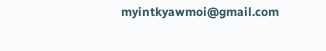myintkyawmoi@gmail.com